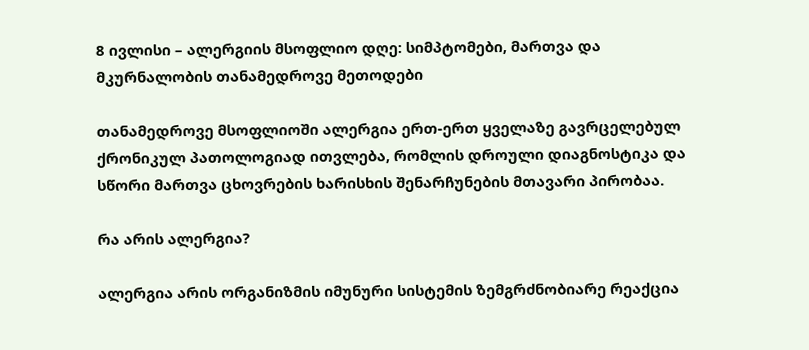8 ივლისი – ალერგიის მსოფლიო დღე: სიმპტომები, მართვა და მკურნალობის თანამედროვე მეთოდები

თანამედროვე მსოფლიოში ალერგია ერთ-ერთ ყველაზე გავრცელებულ ქრონიკულ პათოლოგიად ითვლება, რომლის დროული დიაგნოსტიკა და სწორი მართვა ცხოვრების ხარისხის შენარჩუნების მთავარი პირობაა.

რა არის ალერგია?

ალერგია არის ორგანიზმის იმუნური სისტემის ზემგრძნობიარე რეაქცია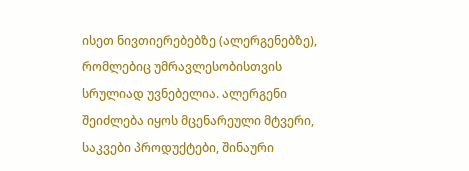ისეთ ნივთიერებებზე (ალერგენებზე), რომლებიც უმრავლესობისთვის სრულიად უვნებელია. ალერგენი შეიძლება იყოს მცენარეული მტვერი, საკვები პროდუქტები, შინაური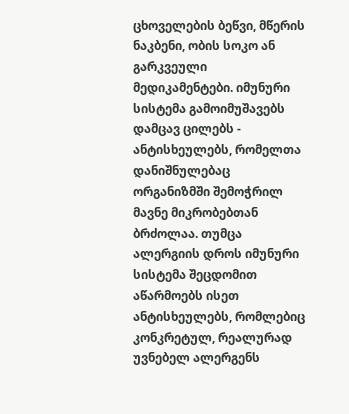ცხოველების ბეწვი, მწერის ნაკბენი, ობის სოკო ან გარკვეული მედიკამენტები. იმუნური სისტემა გამოიმუშავებს დამცავ ცილებს - ანტისხეულებს, რომელთა დანიშნულებაც ორგანიზმში შემოჭრილ მავნე მიკრობებთან ბრძოლაა. თუმცა ალერგიის დროს იმუნური სისტემა შეცდომით აწარმოებს ისეთ ანტისხეულებს, რომლებიც კონკრეტულ, რეალურად უვნებელ ალერგენს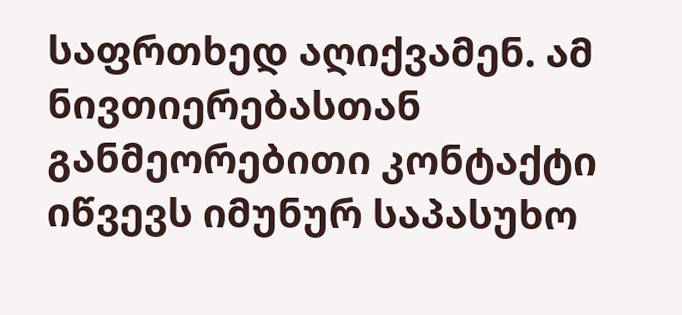საფრთხედ აღიქვამენ. ამ ნივთიერებასთან განმეორებითი კონტაქტი იწვევს იმუნურ საპასუხო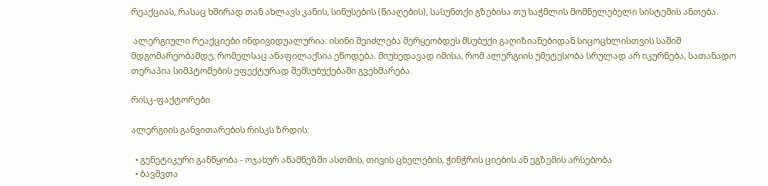რეაქციას, რასაც ხშირად თან ახლავს კანის, სინუსების (წიაღების), სასუნთქი გზებისა თუ საჭმლის მომნელებელი სისტემის ანთება.

 ალერგიული რეაქციები ინდივიდუალურია: ისინი შეიძლება მერყეობდეს მსუბუქი გაღიზიანებიდან სიცოცხლისთვის საშიშ მდგომარეობამდე, რომელსაც ანაფილაქსია ეწოდება. მიუხედავად იმისა, რომ ალერგიის უმეტესობა სრულად არ იკურნება, სათანადო თერაპია სიმპტომების ეფექტურად შემსუბუქებაში გვეხმარება.

რისკ-ფაქტორები

ალერგიის განვითარების რისკს ზრდის:

  • გენეტიკური განწყობა - ოჯახურ ანამნეზში ასთმის, თივის ცხელების, ჭინჭრის ციების ან ეგზემის არსებობა
  • ბავშვთა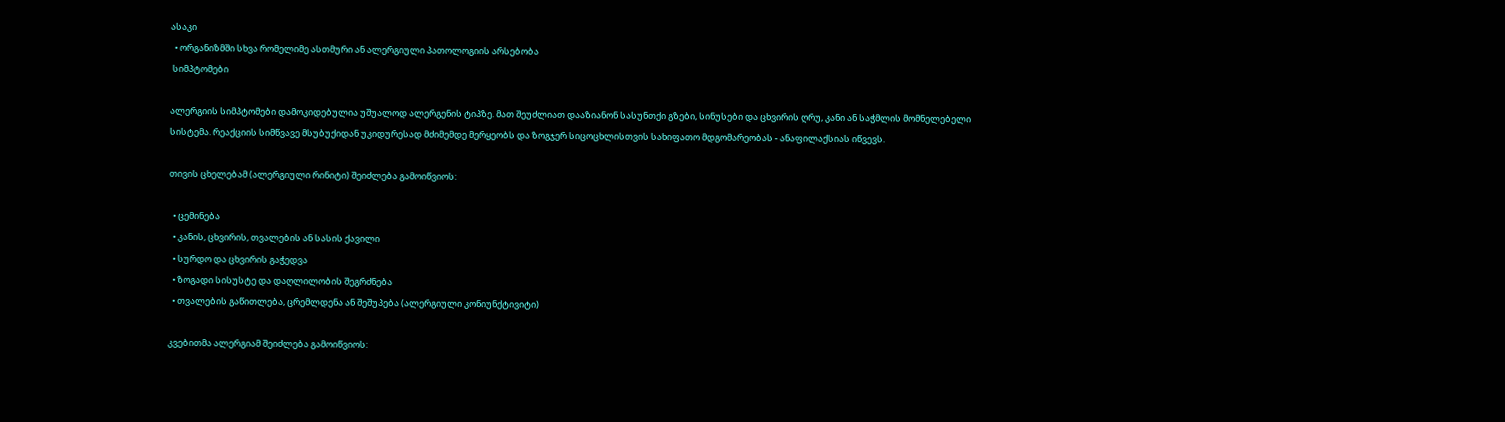ასაკი
  • ორგანიზმში სხვა რომელიმე ასთმური ან ალერგიული პათოლოგიის არსებობა
 სიმპტომები

ალერგიის სიმპტომები დამოკიდებულია უშუალოდ ალერგენის ტიპზე. მათ შეუძლიათ დააზიანონ სასუნთქი გზები, სინუსები და ცხვირის ღრუ, კანი ან საჭმლის მომნელებელი სისტემა. რეაქციის სიმწვავე მსუბუქიდან უკიდურესად მძიმემდე მერყეობს და ზოგჯერ სიცოცხლისთვის სახიფათო მდგომარეობას - ანაფილაქსიას იწვევს.

თივის ცხელებამ (ალერგიული რინიტი) შეიძლება გამოიწვიოს:

  • ცემინება
  • კანის, ცხვირის, თვალების ან სასის ქავილი
  • სურდო და ცხვირის გაჭედვა
  • ზოგადი სისუსტე და დაღლილობის შეგრძნება
  • თვალების გაწითლება, ცრემლდენა ან შეშუპება (ალერგიული კონიუნქტივიტი)

კვებითმა ალერგიამ შეიძლება გამოიწვიოს: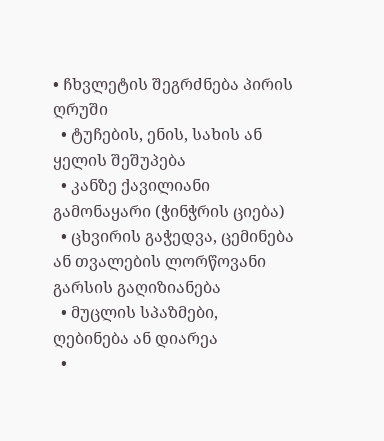• ჩხვლეტის შეგრძნება პირის ღრუში
  • ტუჩების, ენის, სახის ან ყელის შეშუპება
  • კანზე ქავილიანი გამონაყარი (ჭინჭრის ციება)
  • ცხვირის გაჭედვა, ცემინება ან თვალების ლორწოვანი გარსის გაღიზიანება
  • მუცლის სპაზმები, ღებინება ან დიარეა
  •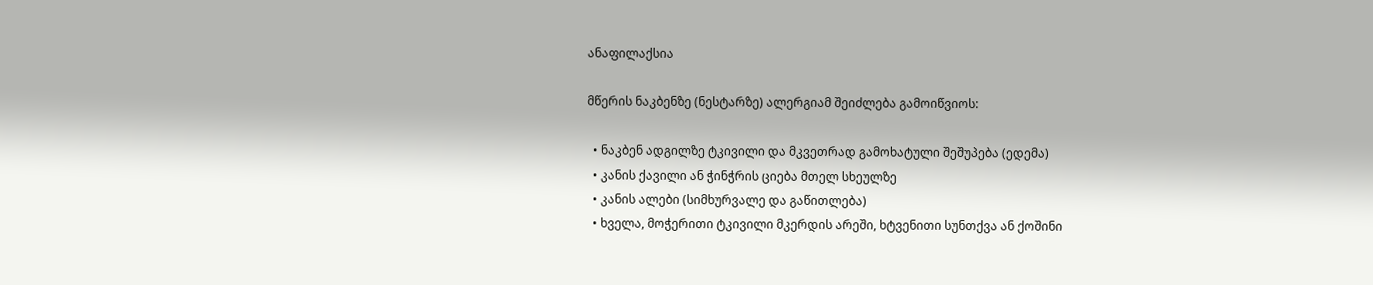ანაფილაქსია

მწერის ნაკბენზე (ნესტარზე) ალერგიამ შეიძლება გამოიწვიოს:

  • ნაკბენ ადგილზე ტკივილი და მკვეთრად გამოხატული შეშუპება (ედემა)
  • კანის ქავილი ან ჭინჭრის ციება მთელ სხეულზე
  • კანის ალები (სიმხურვალე და გაწითლება)
  • ხველა, მოჭერითი ტკივილი მკერდის არეში, ხტვენითი სუნთქვა ან ქოშინი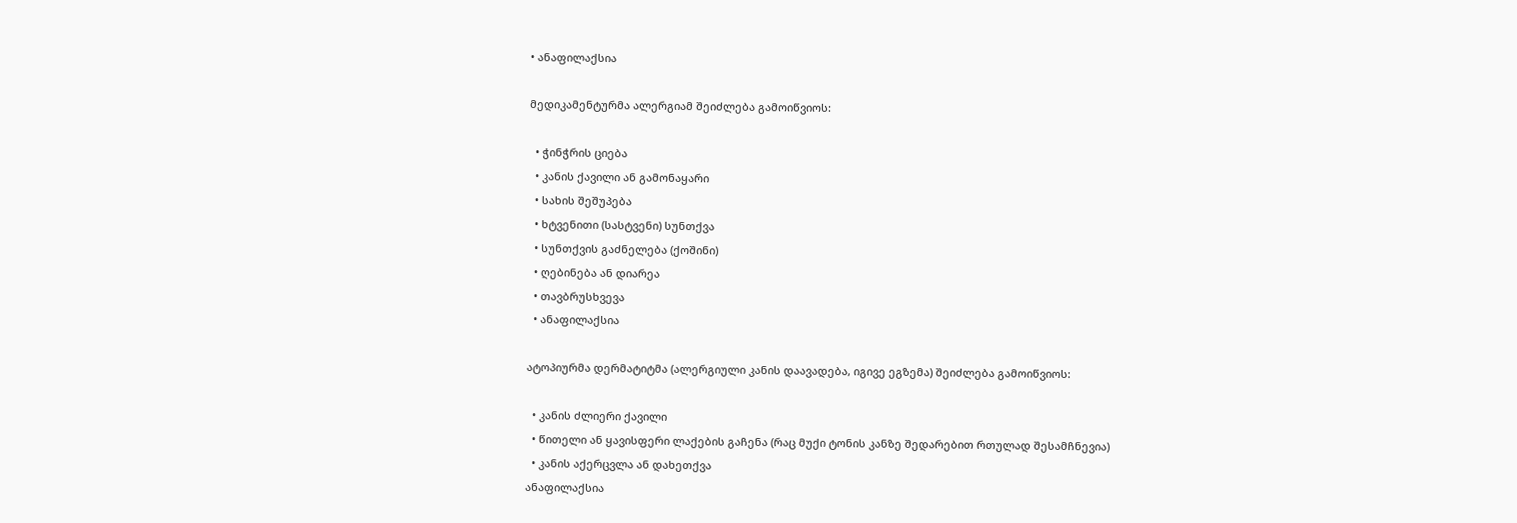• ანაფილაქსია

მედიკამენტურმა ალერგიამ შეიძლება გამოიწვიოს:

  • ჭინჭრის ციება
  • კანის ქავილი ან გამონაყარი
  • სახის შეშუპება
  • ხტვენითი (სასტვენი) სუნთქვა
  • სუნთქვის გაძნელება (ქოშინი)
  • ღებინება ან დიარეა
  • თავბრუსხვევა
  • ანაფილაქსია

ატოპიურმა დერმატიტმა (ალერგიული კანის დაავადება, იგივე ეგზემა) შეიძლება გამოიწვიოს:

  • კანის ძლიერი ქავილი
  • წითელი ან ყავისფერი ლაქების გაჩენა (რაც მუქი ტონის კანზე შედარებით რთულად შესამჩნევია)
  • კანის აქერცვლა ან დახეთქვა
ანაფილაქსია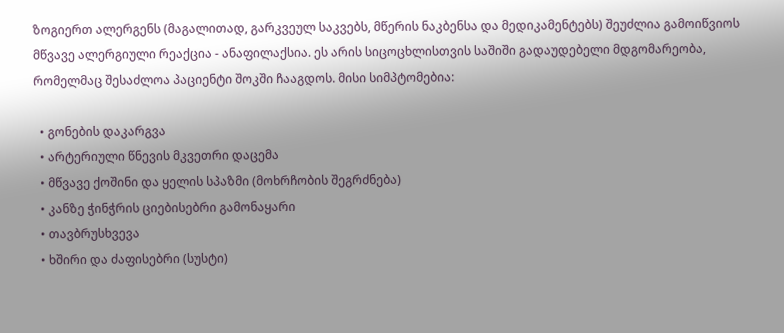ზოგიერთ ალერგენს (მაგალითად, გარკვეულ საკვებს, მწერის ნაკბენსა და მედიკამენტებს) შეუძლია გამოიწვიოს მწვავე ალერგიული რეაქცია - ანაფილაქსია. ეს არის სიცოცხლისთვის საშიში გადაუდებელი მდგომარეობა, რომელმაც შესაძლოა პაციენტი შოკში ჩააგდოს. მისი სიმპტომებია:

  • გონების დაკარგვა
  • არტერიული წნევის მკვეთრი დაცემა
  • მწვავე ქოშინი და ყელის სპაზმი (მოხრჩობის შეგრძნება)
  • კანზე ჭინჭრის ციებისებრი გამონაყარი
  • თავბრუსხვევა
  • ხშირი და ძაფისებრი (სუსტი)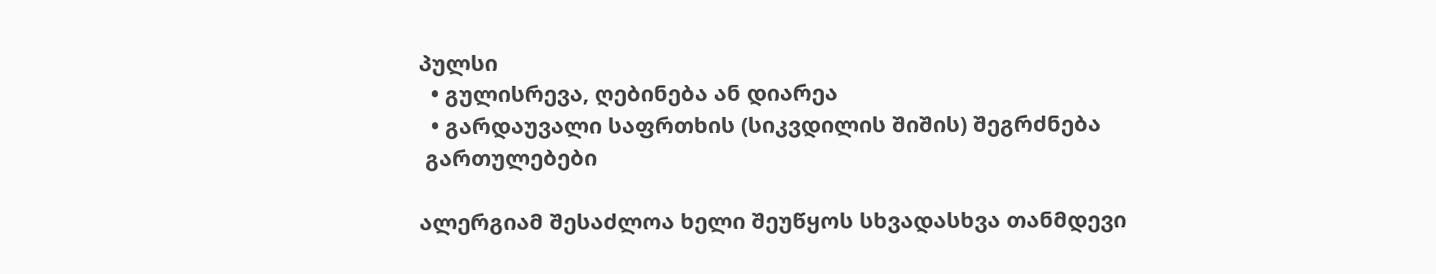პულსი
  • გულისრევა, ღებინება ან დიარეა
  • გარდაუვალი საფრთხის (სიკვდილის შიშის) შეგრძნება
 გართულებები

ალერგიამ შესაძლოა ხელი შეუწყოს სხვადასხვა თანმდევი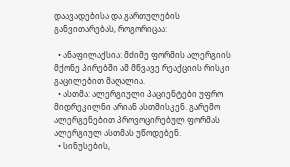დაავადებისა და გართულების განვითარებას, როგორიცაა:

  • ანაფილაქსია: მძიმე ფორმის ალერგიის მქონე პირებში ამ მწვავე რეაქციის რისკი გაცილებით მაღალია.
  • ასთმა: ალერგიული პაციენტები უფრო მიდრეკილნი არიან ასთმისკენ. გარემო ალერგენებით პროვოცირებულ ფორმას ალერგიულ ასთმას უწოდებენ.
  • სინუსების,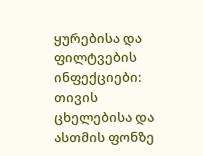ყურებისა და ფილტვების ინფექციები: თივის ცხელებისა და ასთმის ფონზე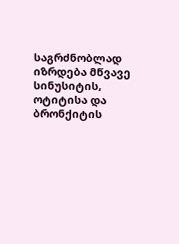საგრძნობლად იზრდება მწვავე სინუსიტის, ოტიტისა და ბრონქიტის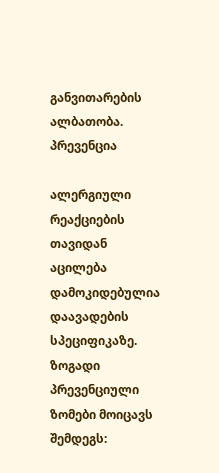განვითარების ალბათობა.
პრევენცია

ალერგიული რეაქციების თავიდან აცილება დამოკიდებულია დაავადების სპეციფიკაზე. ზოგადი პრევენციული ზომები მოიცავს შემდეგს: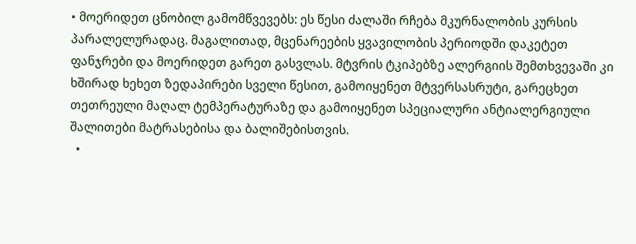• მოერიდეთ ცნობილ გამომწვევებს: ეს წესი ძალაში რჩება მკურნალობის კურსის პარალელურადაც. მაგალითად, მცენარეების ყვავილობის პერიოდში დაკეტეთ ფანჯრები და მოერიდეთ გარეთ გასვლას. მტვრის ტკიპებზე ალერგიის შემთხვევაში კი ხშირად ხეხეთ ზედაპირები სველი წესით, გამოიყენეთ მტვერსასრუტი, გარეცხეთ თეთრეული მაღალ ტემპერატურაზე და გამოიყენეთ სპეციალური ანტიალერგიული შალითები მატრასებისა და ბალიშებისთვის.
  •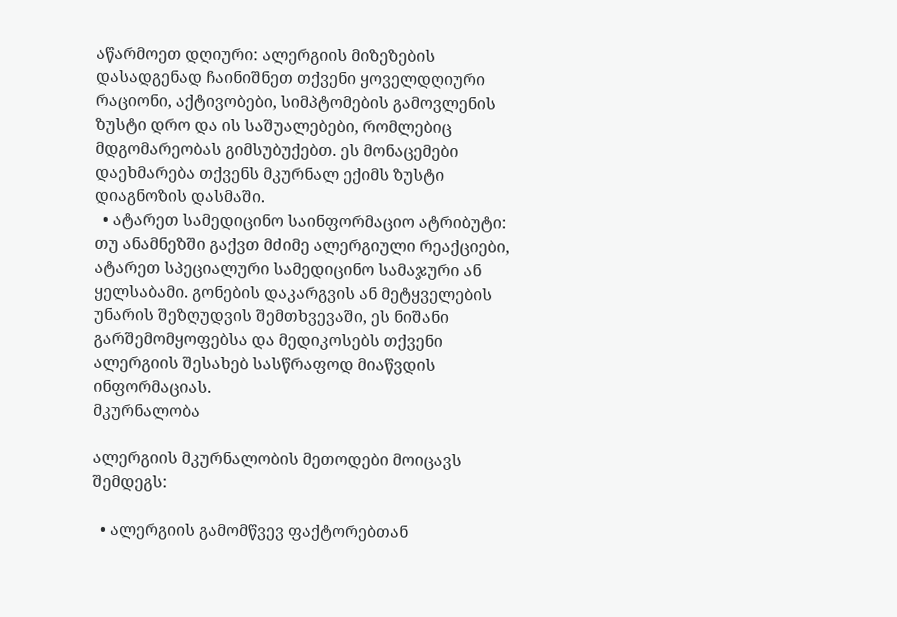აწარმოეთ დღიური: ალერგიის მიზეზების დასადგენად ჩაინიშნეთ თქვენი ყოველდღიური რაციონი, აქტივობები, სიმპტომების გამოვლენის ზუსტი დრო და ის საშუალებები, რომლებიც მდგომარეობას გიმსუბუქებთ. ეს მონაცემები დაეხმარება თქვენს მკურნალ ექიმს ზუსტი დიაგნოზის დასმაში.
  • ატარეთ სამედიცინო საინფორმაციო ატრიბუტი: თუ ანამნეზში გაქვთ მძიმე ალერგიული რეაქციები, ატარეთ სპეციალური სამედიცინო სამაჯური ან ყელსაბამი. გონების დაკარგვის ან მეტყველების უნარის შეზღუდვის შემთხვევაში, ეს ნიშანი გარშემომყოფებსა და მედიკოსებს თქვენი ალერგიის შესახებ სასწრაფოდ მიაწვდის ინფორმაციას.
მკურნალობა

ალერგიის მკურნალობის მეთოდები მოიცავს შემდეგს:

  • ალერგიის გამომწვევ ფაქტორებთან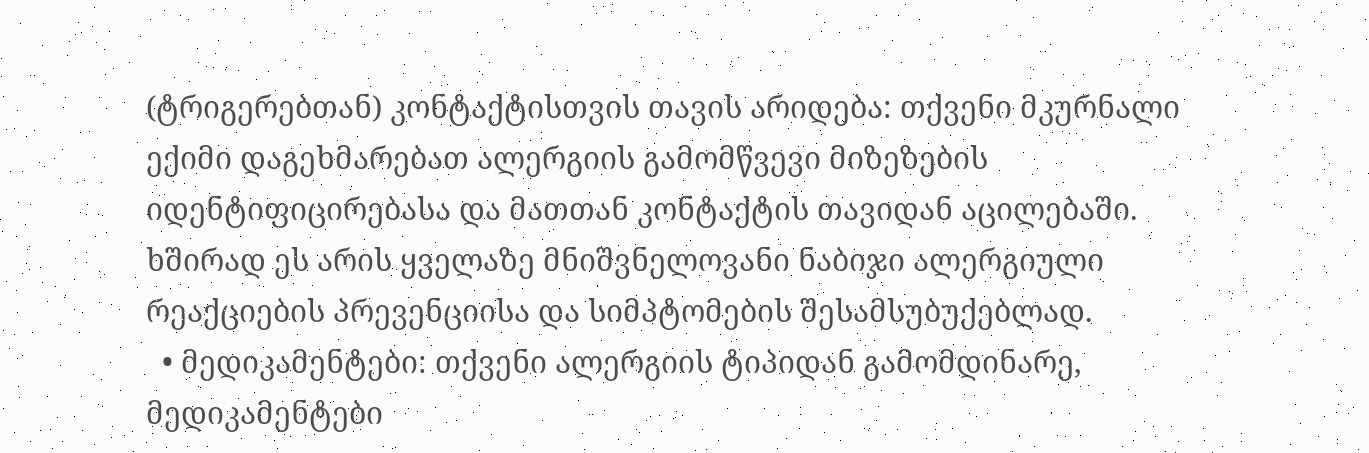(ტრიგერებთან) კონტაქტისთვის თავის არიდება: თქვენი მკურნალი ექიმი დაგეხმარებათ ალერგიის გამომწვევი მიზეზების იდენტიფიცირებასა და მათთან კონტაქტის თავიდან აცილებაში. ხშირად ეს არის ყველაზე მნიშვნელოვანი ნაბიჯი ალერგიული რეაქციების პრევენციისა და სიმპტომების შესამსუბუქებლად.
  • მედიკამენტები: თქვენი ალერგიის ტიპიდან გამომდინარე, მედიკამენტები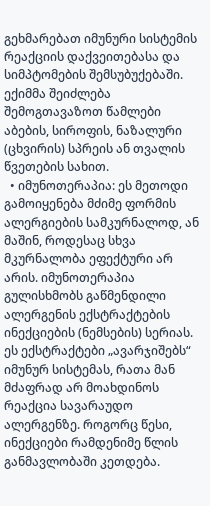გეხმარებათ იმუნური სისტემის რეაქციის დაქვეითებასა და სიმპტომების შემსუბუქებაში. ექიმმა შეიძლება შემოგთავაზოთ წამლები აბების, სიროფის, ნაზალური (ცხვირის) სპრეის ან თვალის წვეთების სახით.
  • იმუნოთერაპია: ეს მეთოდი გამოიყენება მძიმე ფორმის ალერგიების სამკურნალოდ, ან მაშინ, როდესაც სხვა მკურნალობა ეფექტური არ არის. იმუნოთერაპია გულისხმობს გაწმენდილი ალერგენის ექსტრაქტების ინექციების (ნემსების) სერიას. ეს ექსტრაქტები „ავარჯიშებს“ იმუნურ სისტემას, რათა მან მძაფრად არ მოახდინოს რეაქცია სავარაუდო ალერგენზე. როგორც წესი, ინექციები რამდენიმე წლის განმავლობაში კეთდება.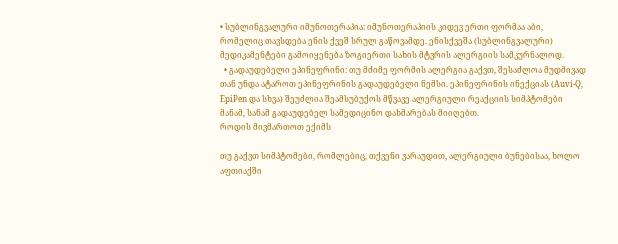• სუბლინგვალური იმუნოთერაპია: იმუნოთერაპიის კიდევ ერთი ფორმაა აბი, რომელიც თავსდება ენის ქვეშ სრულ გაწოვამდე. ენისქვეშა (სუბლინგვალური) მედიკამენტები გამოიყენება ზოგიერთი სახის მტვრის ალერგიის სამკურნალოდ.
  • გადაუდებელი ეპინეფრინი: თუ მძიმე ფორმის ალერგია გაქვთ, შესაძლოა მუდმივად თან უნდა ატაროთ ეპინეფრინის გადაუდებელი ნემსი. ეპინეფრინის ინექციას (Auvi-Q, EpiPen და სხვა) შეუძლია შეამსუბუქოს მწვავე ალერგიული რეაქციის სიმპტომები მანამ, სანამ გადაუდებელ სამედიცინო დახმარებას მიიღებთ.
როდის მივმართოთ ექიმს

თუ გაქვთ სიმპტომები, რომლებიც, თქვენი ვარაუდით, ალერგიული ბუნებისაა, ხოლო აფთიაქში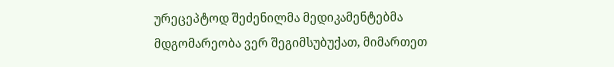ურეცეპტოდ შეძენილმა მედიკამენტებმა მდგომარეობა ვერ შეგიმსუბუქათ, მიმართეთ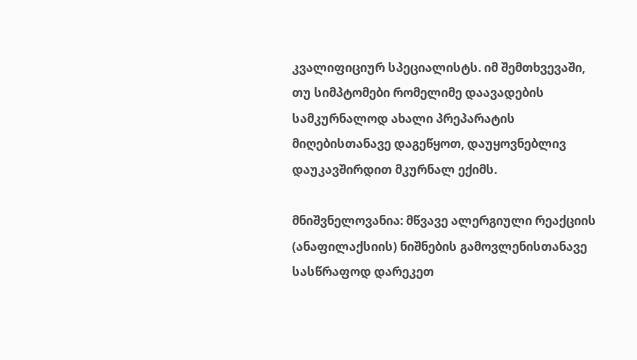კვალიფიციურ სპეციალისტს. იმ შემთხვევაში, თუ სიმპტომები რომელიმე დაავადების სამკურნალოდ ახალი პრეპარატის მიღებისთანავე დაგეწყოთ, დაუყოვნებლივ დაუკავშირდით მკურნალ ექიმს.

მნიშვნელოვანია: მწვავე ალერგიული რეაქციის (ანაფილაქსიის) ნიშნების გამოვლენისთანავე სასწრაფოდ დარეკეთ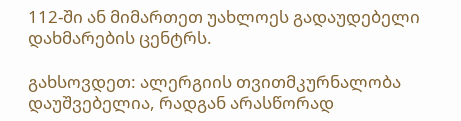112-ში ან მიმართეთ უახლოეს გადაუდებელი დახმარების ცენტრს.

გახსოვდეთ: ალერგიის თვითმკურნალობა დაუშვებელია, რადგან არასწორად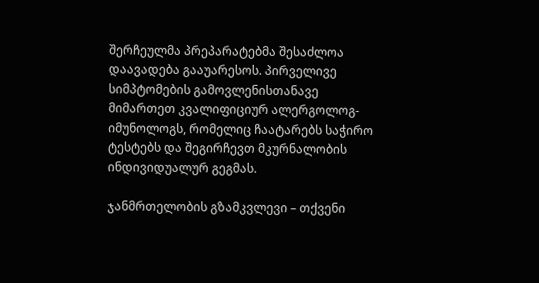შერჩეულმა პრეპარატებმა შესაძლოა დაავადება გააუარესოს. პირველივე სიმპტომების გამოვლენისთანავე მიმართეთ კვალიფიციურ ალერგოლოგ-იმუნოლოგს, რომელიც ჩაატარებს საჭირო ტესტებს და შეგირჩევთ მკურნალობის ინდივიდუალურ გეგმას.

ჯანმრთელობის გზამკვლევი – თქვენი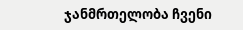ჯანმრთელობა ჩვენი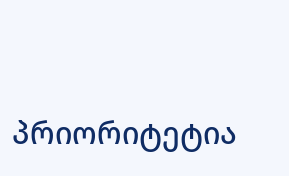პრიორიტეტია